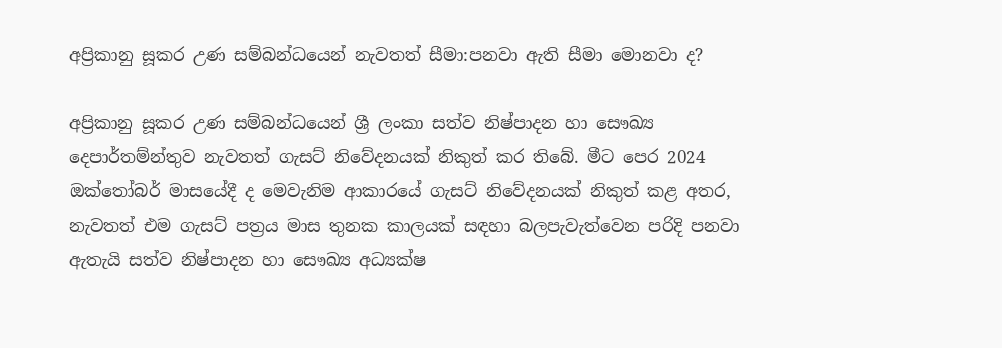අප්‍රිකානු සූකර උණ සම්බන්ධයෙන් නැවතත් සීමා:පනවා ඇති සීමා මොනවා ද?

අප්‍රිකානු සූකර උණ සම්බන්ධයෙන් ශ්‍රී ලංකා සත්ව නිෂ්පාදන හා සෞඛ්‍ය දෙපාර්තම්න්තුව නැවතත් ගැසට් නිවේදනයක් නිකුත් කර තිබේ. මීට පෙර 2024 ඔක්තෝබර් මාසයේදී ද මෙවැනිම ආකාරයේ ගැසට් නිවේදනයක් නිකුත් කළ අතර, නැවතත් එම ගැසට් පත්‍රය මාස තුනක කාලයක් සඳහා බලපැවැත්වෙන පරිදි පනවා ඇතැයි සත්ව නිෂ්පාදන හා සෞඛ්‍ය අධ්‍යක්ෂ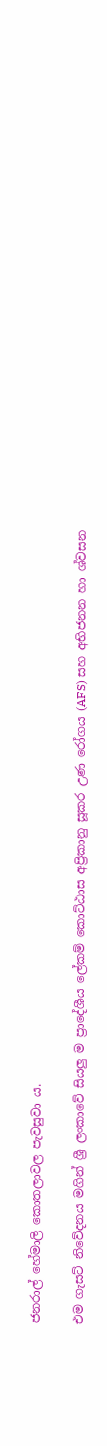ජනරාල් හේමාලි කොතලාවල පැවසුවා ය.

එම ගැසට් නිවේදනය මගින් ශ්‍රී ලංකාවේ සියලු ම ප්‍රාදේශීය ලේකම් කොට්ඨාස අප්‍රිකානු සූකර උණ රෝගය (AFS) සහ අභිජනන හා ශ්වසන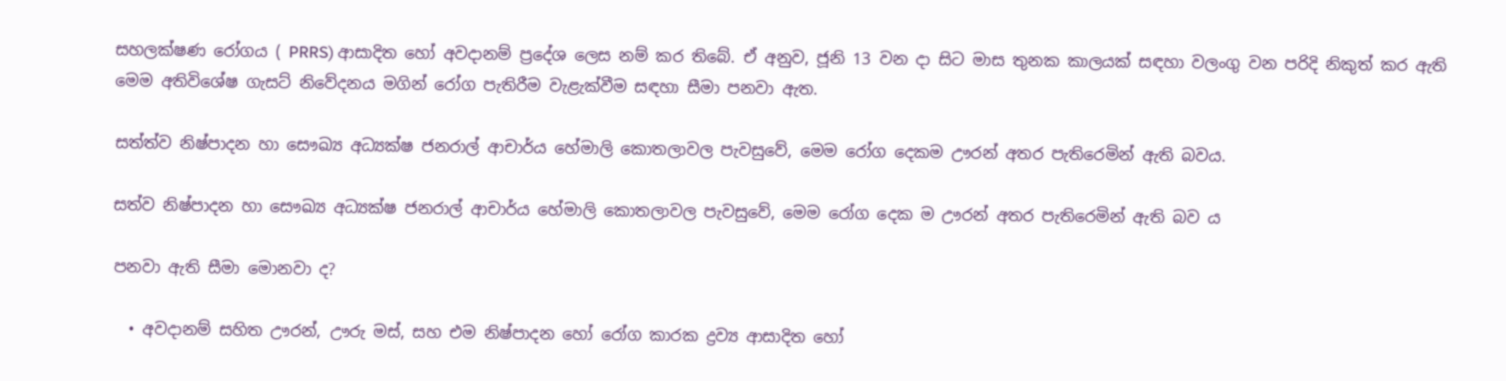සහලක්ෂණ රෝගය ( PRRS) ආසාදිත හෝ අවදානම් ප්‍රදේශ ලෙස නම් කර තිබේ. ඒ අනුව, ජූනි 13 වන දා සිට මාස තුනක කාලයක් සඳහා වලංගු වන පරිදි නිකුත් කර ඇති මෙම අතිවිශේෂ ගැසට් නිවේදනය මගින් රෝග පැතිරීම වැළැක්වීම සඳහා සීමා පනවා ඇත.

සත්ත්ව නිෂ්පාදන හා සෞඛ්‍ය අධ්‍යක්ෂ ජනරාල් ආචාර්ය හේමාලි කොතලාවල පැවසුවේ, මෙම රෝග දෙකම ඌරන් අතර පැතිරෙමින් ඇති බවය.

සත්ව නිෂ්පාදන හා සෞඛ්‍ය අධ්‍යක්ෂ ජනරාල් ආචාර්ය හේමාලි කොතලාවල පැවසුවේ, මෙම රෝග දෙක ම ඌරන් අතර පැතිරෙමින් ඇති බව ය

පනවා ඇති සීමා මොනවා ද?

  • අවදානම් සහිත ඌරන්, ඌරු මස්, සහ එම නිෂ්පාදන හෝ රෝග කාරක ද්‍රව්‍ය ආසාදිත හෝ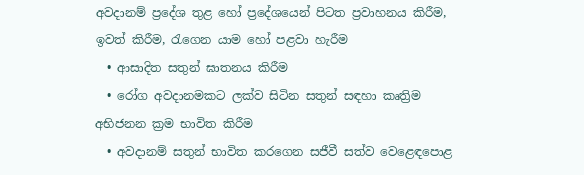අවදානම් ප්‍රදේශ තුළ හෝ ප්‍රදේශයෙන් පිටත ප්‍රවාහනය කිරීම, ඉවත් කිරීම, රැගෙන යාම හෝ පළවා හැරීම
  • ආසාදිත සතුන් ඝාතනය කිරීම
  • රෝග අවදානමකට ලක්ව සිටින සතුන් සඳහා කෘත්‍රිම අභිජනන ක්‍රම භාවිත කිරීම
  • අවදානම් සතුන් භාවිත කරගෙන සජීවී සත්ව වෙළෙඳපොළ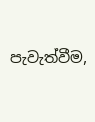පැවැත්වීම,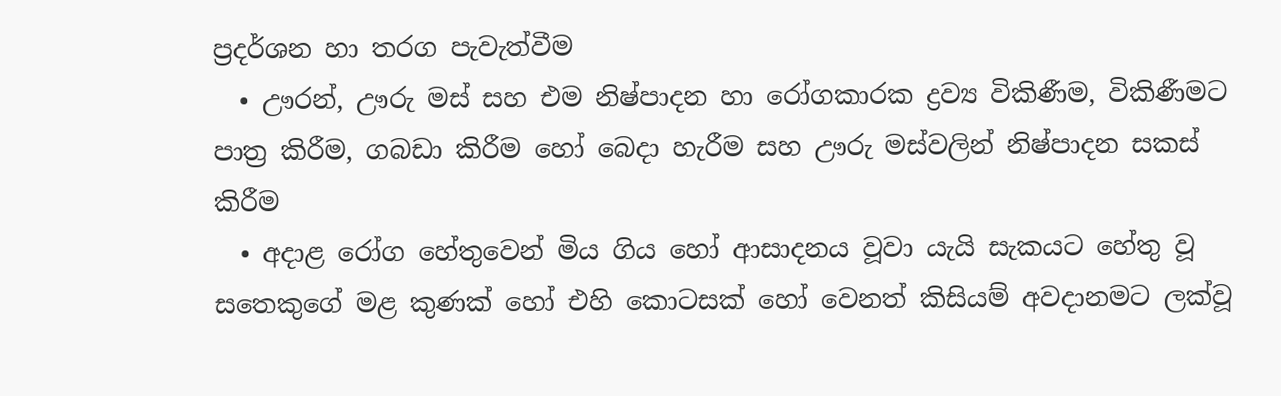ප්‍රදර්ශන හා තරග පැවැත්වීම
  • ඌරන්, ඌරු මස් සහ එම නිෂ්පාදන හා රෝගකාරක ද්‍රව්‍ය විකිණීම, විකිණීමට පාත්‍ර කිරීම, ගබඩා කිරීම හෝ බෙදා හැරීම සහ ඌරු මස්වලින් නිෂ්පාදන සකස් කිරීම
  • අදාළ රෝග හේතුවෙන් මිය ගිය හෝ ආසාදනය වූවා යැයි සැකයට හේතු වූ සතෙකුගේ මළ කුණක් හෝ එහි කොටසක් හෝ වෙනත් කිසියම් අවදානමට ලක්වූ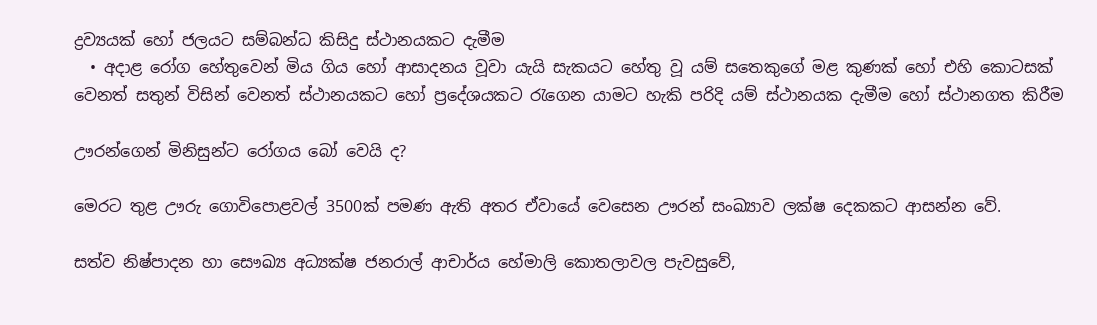ද්‍රව්‍යයක් හෝ ජලයට සම්බන්ධ කිසිදු ස්ථානයකට දැමීම
  • අදාළ රෝග හේතුවෙන් මිය ගිය හෝ ආසාදනය වූවා යැයි සැකයට හේතු වූ යම් සතෙකුගේ මළ කුණක් හෝ එහි කොටසක් වෙනත් සතුන් විසින් වෙනත් ස්ථානයකට හෝ ප්‍රදේශයකට රැගෙන යාමට හැකි පරිදි යම් ස්ථානයක දැමීම හෝ ස්ථානගත කිරීම

ඌරන්ගෙන් මිනිසුන්ට රෝගය බෝ වෙයි ද?

මෙරට තුළ ඌරු ගොවිපොළවල් 3500ක් පමණ ඇති අතර ඒවායේ වෙසෙන ඌරන් සංඛ්‍යාව ලක්ෂ දෙකකට ආසන්න වේ.

සත්ව නිෂ්පාදන හා සෞඛ්‍ය අධ්‍යක්ෂ ජනරාල් ආචාර්ය හේමාලි කොතලාවල පැවසුවේ,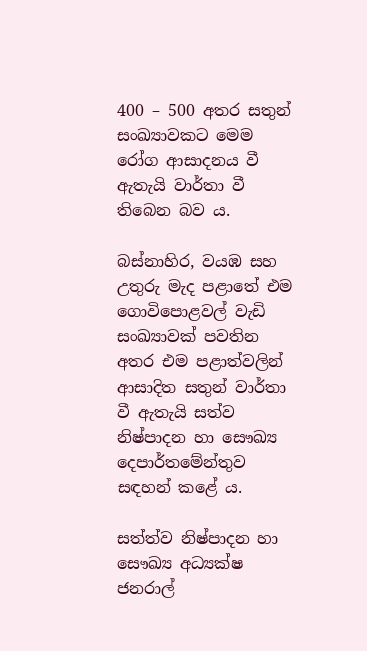400 – 500 අතර සතුන් සංඛ්‍යාවකට මෙම රෝග ආසාදනය වී ඇතැයි වාර්තා වී තිබෙන බව ය.

බස්නාහිර, වයඹ සහ උතුරු මැද පළාතේ එම ගොවිපොළවල් වැඩි සංඛ්‍යාවක් පවතින අතර එම පළාත්වලින් ආසාදිත සතුන් වාර්තා වී ඇතැයි සත්ව නිෂ්පාදන හා සෞඛ්‍ය දෙපාර්තමේන්තුව සඳහන් කළේ ය.

සත්ත්ව නිෂ්පාදන හා සෞඛ්‍ය අධ්‍යක්ෂ ජනරාල්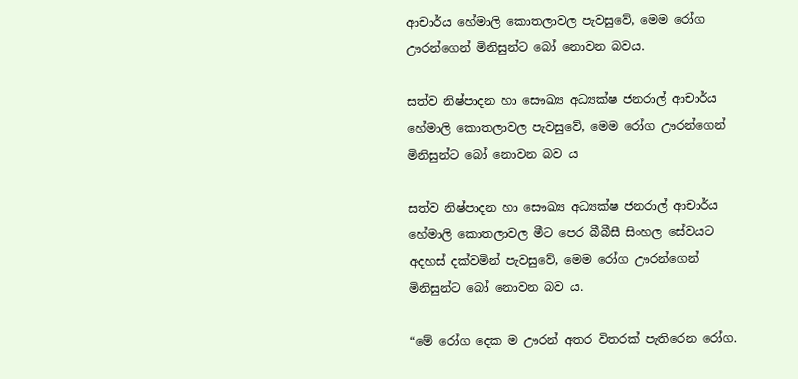ආචාර්ය හේමාලි කොතලාවල පැවසුවේ, මෙම රෝග ඌරන්ගෙන් මිනිසුන්ට බෝ නොවන බවය.

සත්ව නිෂ්පාදන හා සෞඛ්‍ය අධ්‍යක්ෂ ජනරාල් ආචාර්ය හේමාලි කොතලාවල පැවසුවේ, මෙම රෝග ඌරන්ගෙන් මිනිසුන්ට බෝ නොවන බව ය

සත්ව නිෂ්පාදන හා සෞඛ්‍ය අධ්‍යක්ෂ ජනරාල් ආචාර්ය හේමාලි කොතලාවල මීට පෙර බීබීසී සිංහල සේවයට අදහස් දක්වමින් පැවසුවේ, මෙම රෝග ඌරන්ගෙන් මිනිසුන්ට බෝ නොවන බව ය.

“මේ රෝග දෙක ම ඌරන් අතර විතරක් පැතිරෙන රෝග.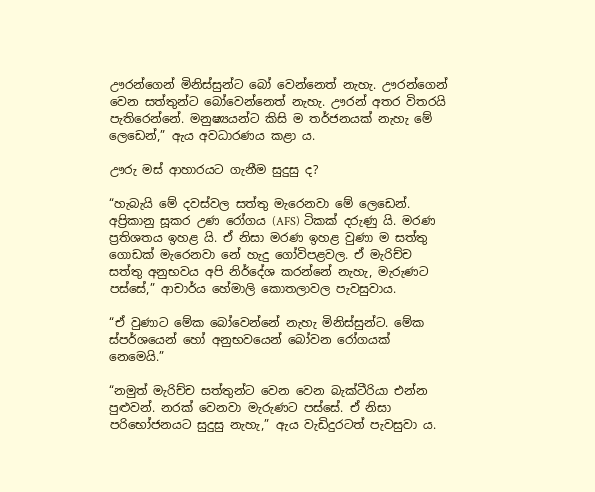ඌරන්ගෙන් මිනිස්සුන්ට බෝ වෙන්නෙත් නැහැ. ඌරන්ගෙන් වෙන සත්තුන්ට බෝවෙන්නෙත් නැහැ. ඌරන් අතර විතරයි පැතිරෙන්නේ. මනුෂ්‍යයන්ට කිසි ම තර්ජනයක් නැහැ මේ ලෙඩෙන්,” ඇය අවධාරණය කළා ය.

ඌරු මස් ආහාරයට ගැනීම සුදුසු ද?

“හැබැයි මේ දවස්වල සත්තු මැරෙනවා මේ ලෙඩෙන්. අප්‍රිකානු සූකර උණ රෝගය (AFS) ටිකක් දරුණු යි. මරණ ප්‍රතිශතය ඉහළ යි. ඒ නිසා මරණ ඉහළ වුණා ම සත්තු ගොඩක් මැරෙනවා නේ හැදු ගෝවිපළවල. ඒ මැරිච්ච සත්තු අනුභවය අපි නිර්දේශ කරන්නේ නැහැ, මැරුණට පස්සේ,” ආචාර්ය හේමාලි කොතලාවල පැවසුවාය.

“ඒ වුණාට මේක බෝවෙන්නේ නැහැ මිනිස්සුන්ට. මේක ස්පර්ශයෙන් හෝ අනුභවයෙන් බෝවන රෝගයක් නෙමෙයි.”

“නමුත් මැරිච්ච සත්තුන්ට වෙන වෙන බැක්ටීරියා එන්න පුළුවන්. නරක් වෙනවා මැරුණට පස්සේ. ඒ නිසා පරිභෝජනයට සුදුසු නැහැ,” ඇය වැඩිදුරටත් පැවසුවා ය.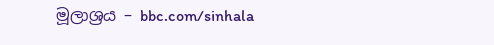මූලාශ්‍රය – bbc.com/sinhala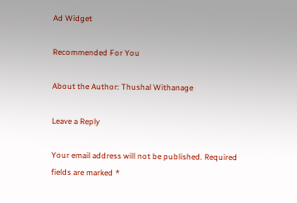Ad Widget

Recommended For You

About the Author: Thushal Withanage

Leave a Reply

Your email address will not be published. Required fields are marked *